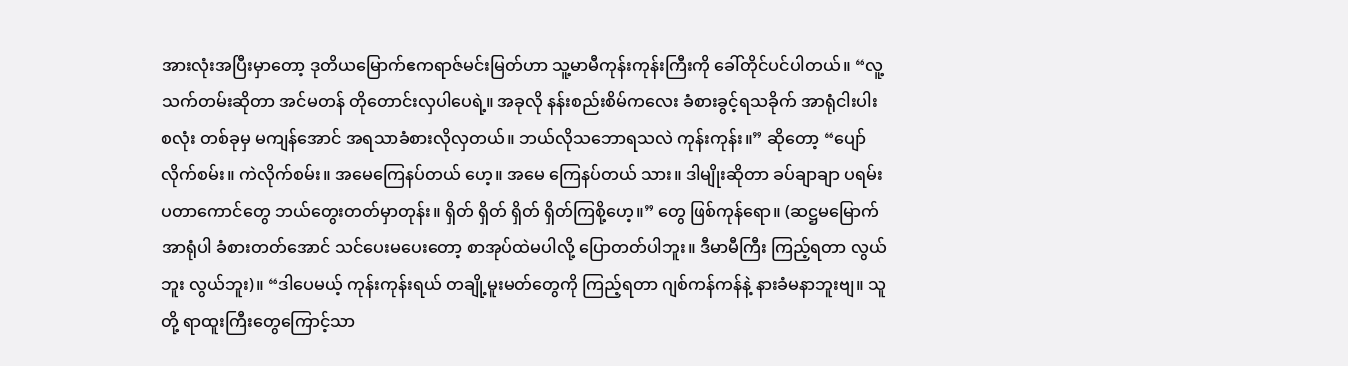အားလုံးအပြီးမှာတော့ ဒုတိယမြောက်ဧကရာဇ်မင်းမြတ်ဟာ သူ့မာမီကုန်းကုန်းကြီးကို ခေါ်တိုင်ပင်ပါတယ်။ “လူ့သက်တမ်းဆိုတာ အင်မတန် တိုတောင်းလှပါပေရဲ့။ အခုလို နန်းစည်းစိမ်ကလေး ခံစားခွင့်ရသခိုက် အာရုံငါးပါးစလုံး တစ်ခုမှ မကျန်အောင် အရသာခံစားလိုလှတယ်။ ဘယ်လိုသဘောရသလဲ ကုန်းကုန်း။” ဆိုတော့ “ပျော်လိုက်စမ်း။ ကဲလိုက်စမ်း။ အမေကြေနပ်တယ် ဟေ့။ အမေ ကြေနပ်တယ် သား။ ဒါမျိုးဆိုတာ ခပ်ချာချာ ပရမ်းပတာကောင်တွေ ဘယ်တွေးတတ်မှာတုန်း။ ရှိတ် ရှိတ် ရှိတ် ရှိတ်ကြစို့ဟေ့။” တွေ ဖြစ်ကုန်ရော။ (ဆဋ္ဌမမြောက်အာရုံပါ ခံစားတတ်အောင် သင်ပေးမပေးတော့ စာအုပ်ထဲမပါလို့ ပြောတတ်ပါဘူး။ ဒီမာမီကြီး ကြည့်ရတာ လွယ်ဘူး လွယ်ဘူး)။ “ဒါပေမယ့် ကုန်းကုန်းရယ် တချို့မူးမတ်တွေကို ကြည့်ရတာ ဂျစ်ကန်ကန်နဲ့ နားခံမနာဘူးဗျ။ သူတို့ ရာထူးကြီးတွေကြောင့်သာ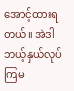အောင့်ထားရတယ်။ အဲဒါ ဘယ့်နှယ်လုပ်ကြမ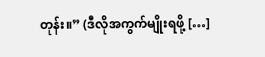တုန်း။” (ဒီလိုအကွက်မျိုးရဖို့ […]